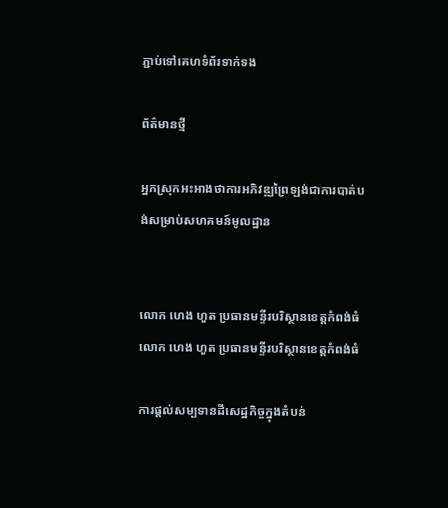ភ្ជាប់ទៅគេហទំព័រទាក់ទង

ព័ត៌មានថ្មី

អ្នកស្រុកអះអាងថាការអភិវឌ្ឍព្រៃឡង់ជាការបាត់បង់សម្រាប់សហគមន៍មូលដ្ឋាន


លោក ហេង ហួត ប្រធានមន្ទីរបរិស្ថានខេត្តកំពង់ធំ
លោក ហេង ហួត ប្រធានមន្ទីរបរិស្ថានខេត្តកំពង់ធំ

ការផ្តល់សម្បទានដីសេដ្ឋកិច្ចក្នុងតំបន់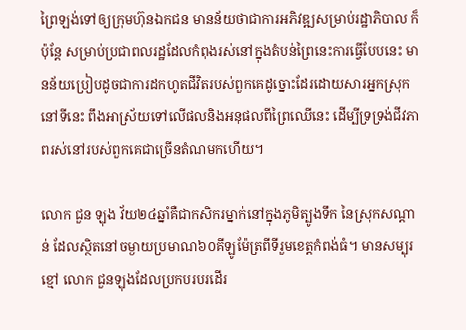ព្រៃឡង់ទៅឲ្យក្រុមហ៊ុនឯកជន មានន័យថាជាការអភិវឌ្ឍសម្រាប់រដ្ឋាភិបាល ក៏ប៉ុន្តែ សម្រាប់ប្រជាពលរដ្ឋដែលកំពុងរស់នៅក្នុងតំបន់ព្រៃនេះការធ្វើបែបនេះ មានន័យប្រៀបដូចជាការដកហូតជីវិតរបស់ពួកគេដូច្នោះដែរដោយសារអ្នកស្រុកនៅទីនេះ ពឹងអាស្រ័យទៅលើផលនិងអនុផលពីព្រៃឈើនេះ ដើម្បីទ្រទ្រង់ជីវភាពរស់នៅរបស់ពួកគេជាច្រើនតំណមកហើយ។

លោក ជួន ឡុង វ័យ២៤ឆ្នាំគឺជាកសិករម្នាក់នៅក្នុងភូមិត្បូងទឹក នៃស្រុកសណ្តាន់ ដែលស្ថិតនៅចម្ងាយប្រមាណ៦០គីឡូម៉ែត្រពីទីរួមខេត្តកំពង់ធំ។ មានសម្បុរខ្មៅ លោក ជួនឡុងដែលប្រកបរបរដើរ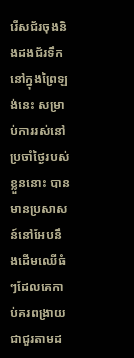រើសជ័រចុងនិងដងជ័រទឹកនៅក្នុងព្រៃឡង់នេះ សម្រាប់ការរស់នៅប្រចាំថ្ងៃរបស់ខ្លួននោះ បានមានប្រសាសន៍នៅអែបនឹងដើមឈើធំៗដែលគេកាប់គរពង្រាយជាជួរតាមដ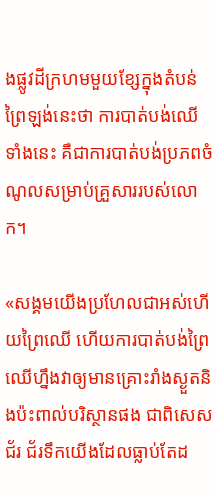ងផ្លូវដីក្រហមមួយខ្សែក្នុងតំបន់ព្រៃឡង់នេះថា ការបាត់បង់ឈើទាំងនេះ គឺជាការបាត់បង់ប្រភពចំណូលសម្រាប់គ្រួសាររបស់លោក។

«សង្គមយើងប្រហែលជាអស់ហើយព្រៃឈើ ហើយការបាត់បង់ព្រៃឈើហ្នឹងវាឲ្យមានគ្រោះរាំងស្ងួតនិងប៉ះពាល់បរិស្ថានផង ជាពិសេសជ័រ ជ័រទឹកយើងដែលធ្លាប់តែដ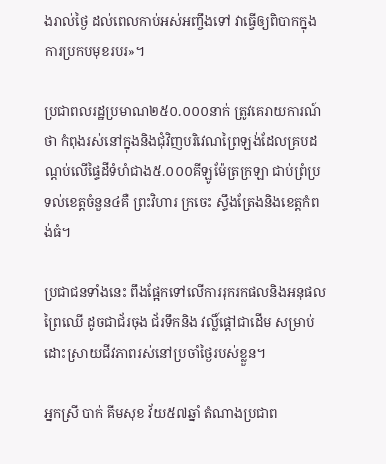ងរាល់ថ្ងៃ ដល់ពេលកាប់អស់អញ្ចឹងទៅ វាធ្វើឲ្យពិបាកក្នុងការប្រកបមុខរបរ»។

ប្រជាពលរដ្ឋប្រមាណ២៥០.០០០នាក់ ត្រូវគេរាយការណ៍ថា កំពុងរស់នៅក្នុងនិងជុំវិញបរិវេណព្រៃឡង់ដែលគ្របដណ្តប់លើផ្ទៃដីទំហំជាង៥.០០០គីឡូម៉ែត្រក្រឡា ជាប់ព្រំប្រទល់ខេត្តចំនួន៤គឺ ព្រះវិហារ ក្រចេះ ស្ទឹងត្រែងនិងខេត្តកំពង់ធំ។

ប្រជាជនទាំងនេះ ពឹងផ្អែកទៅលើការរុករកផលនិងអនុផលព្រៃឈើ ដូចជាជ័រចុង ជ័រទឹកនិង វល្លិ៍ផ្តៅជាដើម សម្រាប់ដោះស្រាយជីវភាពរស់នៅប្រចាំថ្ងៃរបស់ខ្លួន។

អ្នកស្រី បាក់ គីមសុខ វ័យ៥៧ឆ្នាំ តំណាងប្រជាព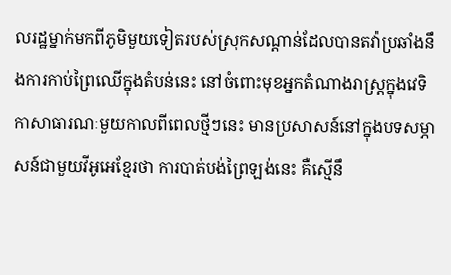លរដ្ឋម្នាក់មកពីភូមិមួយទៀតរបស់ស្រុកសណ្តាន់ដែលបានតវ៉ាប្រឆាំងនឹងការកាប់ព្រៃឈើក្នុងតំបន់នេះ នៅចំពោះមុខអ្នកតំណាងរាស្ត្រក្នុងវេទិកាសាធារណៈមួយកាលពីពេលថ្មីៗនេះ មានប្រសាសន៍នៅក្នុងបទសម្ភាសន៍ជាមួយវីអូអេខ្មែរថា ការបាត់បង់ព្រៃឡង់នេះ គឺស្មើនឹ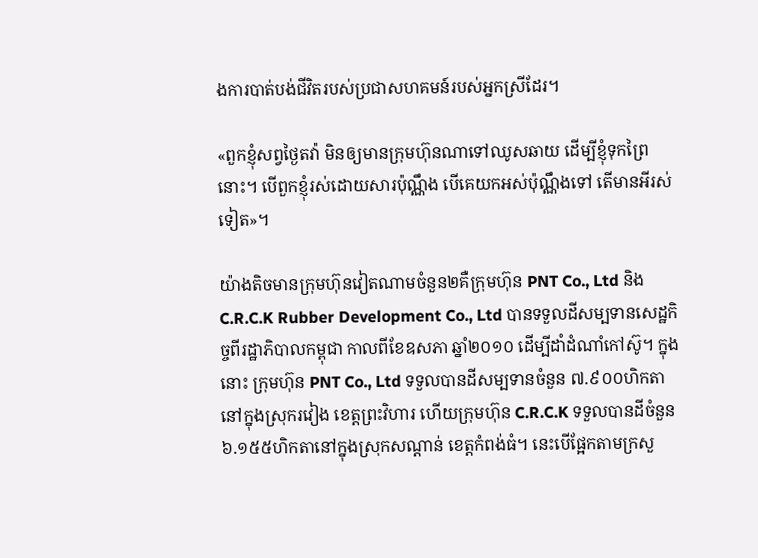ងការបាត់បង់ជីវិតរបស់ប្រជាសហគមន៍របស់អ្នកស្រីដែរ។

«ពួកខ្ញុំសព្វថ្ងៃតវ៉ា មិនឲ្យមានក្រុមហ៊ុនណាទៅឈូសឆាយ ដើម្បីខ្ញុំទុកព្រៃនោះ។ បើពួកខ្ញុំរស់ដោយសារប៉ុណ្ណឹង បើគេយកអស់ប៉ុណ្ណឹងទៅ តើមានអីរស់ទៀត»។

យ៉ាងតិចមានក្រុមហ៊ុនវៀតណាមចំនួន២គឺក្រុមហ៊ុន PNT Co., Ltd និងC.R.C.K Rubber Development Co., Ltd បានទទួលដីសម្បទានសេដ្ឋកិច្ចពីរដ្ឋាភិបាលកម្ពុជា កាលពីខែឧសភា ឆ្នាំ២០១០ ដើម្បីដាំដំណាំកៅស៊ូ។ ក្នុងនោះ ក្រុមហ៊ុន PNT Co., Ltd ទទួលបានដីសម្បទានចំនួន ៧.៩០០ហិកតា នៅក្នុងស្រុករវៀង ខេត្តព្រះវិហារ ហើយក្រុមហ៊ុន C.R.C.K ទទួលបានដីចំនួន៦.១៥៥ហិកតានៅក្នុងស្រុកសណ្តាន់ ខេត្តកំពង់ធំ។ នេះបើផ្អែកតាមក្រសួ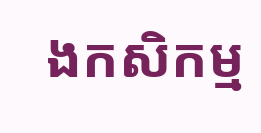ងកសិកម្ម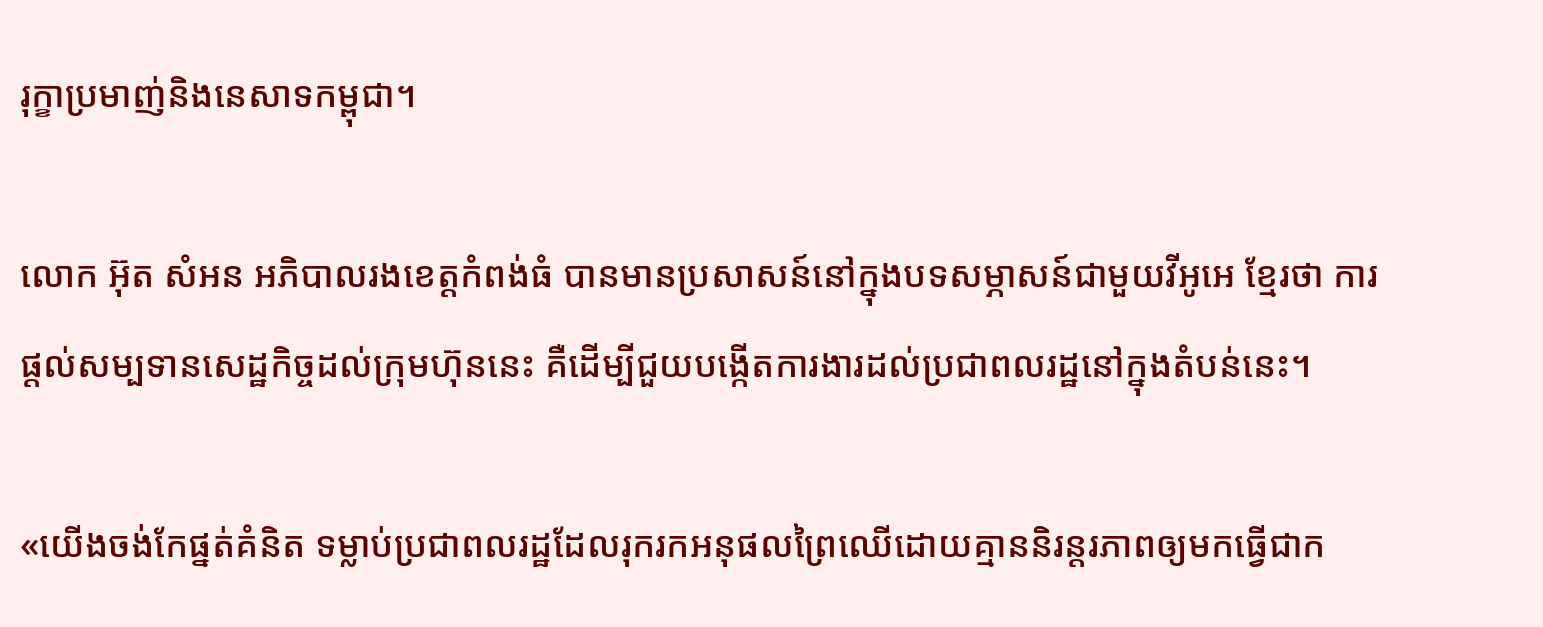រុក្ខាប្រមាញ់និងនេសាទកម្ពុជា។

លោក អ៊ុត សំអន អភិបាលរងខេត្តកំពង់ធំ បានមានប្រសាសន៍នៅក្នុងបទសម្ភាសន៍ជាមួយវីអូអេ ខ្មែរថា ការផ្តល់សម្បទានសេដ្ឋកិច្ចដល់ក្រុមហ៊ុននេះ គឺដើម្បីជួយបង្កើតការងារដល់ប្រជាពលរដ្ឋនៅក្នុងតំបន់នេះ។

«យើងចង់កែផ្នត់គំនិត ទម្លាប់ប្រជាពលរដ្ឋដែលរុករកអនុផលព្រៃឈើដោយគ្មាននិរន្តរភាពឲ្យមកធ្វើជាក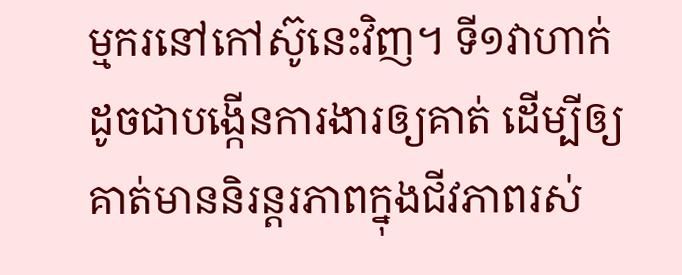ម្មករនៅកៅស៊ូនេះវិញ។ ទី១វាហាក់ដូចជាបង្កើនការងារឲ្យគាត់ ដើម្បីឲ្យគាត់មាននិរន្តរភាពក្នុងជីវភាពរស់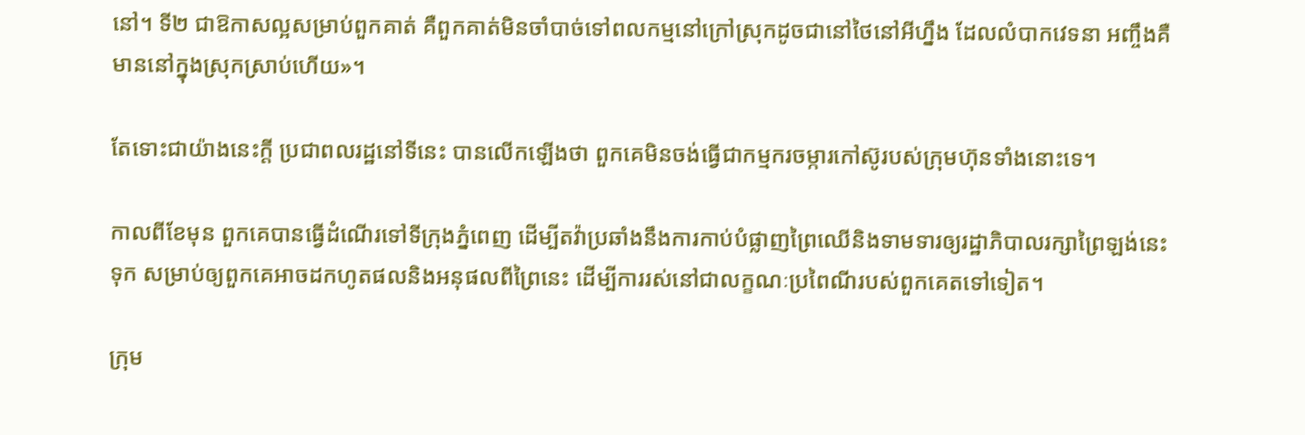នៅ។ ទី២ ជាឱកាសល្អសម្រាប់ពួកគាត់ គឺពួកគាត់មិនចាំបាច់ទៅពលកម្មនៅក្រៅស្រុកដូចជានៅថៃនៅអីហ្នឹង ដែលលំបាកវេទនា អញ្ចឹងគឺមាននៅក្នុងស្រុកស្រាប់ហើយ»។

តែទោះជាយ៉ាងនេះក្តី ប្រជាពលរដ្ឋនៅទីនេះ បានលើកឡើងថា ពួកគេមិនចង់ធ្វើជាកម្មករចម្ការកៅស៊ូរបស់ក្រុមហ៊ុនទាំងនោះទេ។

កាលពីខែមុន ពួកគេបានធ្វើដំណើរទៅទីក្រុងភ្នំពេញ ដើម្បីតវ៉ាប្រឆាំងនឹងការកាប់បំផ្លាញព្រៃឈើនិងទាមទារឲ្យរដ្ឋាភិបាលរក្សាព្រៃឡង់នេះទុក សម្រាប់ឲ្យពួកគេអាចដកហូតផលនិងអនុផលពីព្រៃនេះ ដើម្បីការរស់នៅជាលក្ខណៈប្រពៃណីរបស់ពួកគេតទៅទៀត។

ក្រុម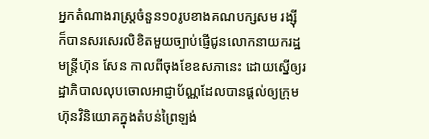អ្នកតំណាងរាស្ត្រចំនួន១០រូបខាងគណបក្សសម រង្ស៊ី ក៏បានសរសេរលិខិតមួយច្បាប់ផ្ញើជូនលោកនាយករដ្ឋមន្ត្រីហ៊ុន សែន កាលពីចុងខែឧសភានេះ ដោយស្នើឲ្យរដ្ឋាភិបាលលុបចោលអាជ្ញាប័ណ្ណដែលបានផ្តល់ឲ្យក្រុមហ៊ុនវិនិយោគក្នុងតំបន់ព្រៃឡង់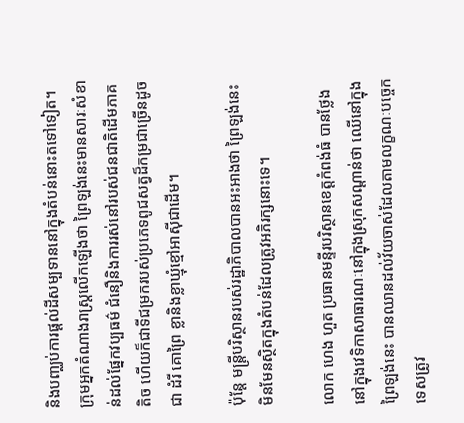និងបញ្ឈប់ការផ្តល់ដីសម្បទាននៅក្នុងតំបន់នោះតទៅទៀត។ ក្រុមអ្នកតំណាងរាស្ត្រលើកឡើងថា ព្រៃឡង់នេះមានសារៈសំខាន់ដល់ផ្នែកវប្បធម៌ ជំនឿនិងការរស់នៅរបស់ជនជាតិដើមភាគតិច ហើយក៏ជាទីជម្រករបស់ប្រភេទពូជសត្វដ៏កម្រជាច្រើនដូចជា ដំរី គោព្រៃ ខ្លានិងខ្លាឃ្មុំខ្មៅអាស៊ីជាដើម។

ប៉ុន្តែ មន្ត្រីបរិស្ថានរបស់រដ្ឋាភិបាលបានអះអាងថា ព្រៃឡង់នេះ មិនមែនស្ថិតក្នុងតំបន់ដែលត្រូវអភិរក្សនោះទេ។

លោក ហេង ហួត ប្រធានមន្ទីរបរិស្ថានខេត្តកំពង់ធំ បានថ្លែងនៅក្នុងវេទិកាសាធារណៈនៅក្នុងស្រុកសណ្តាន់ថា ឈើនៅក្នុងព្រៃឡង់នេះ បានឈានដល់វ័យចាស់ដែលតាមលក្ខណៈបច្ចេកទេសត្រូវ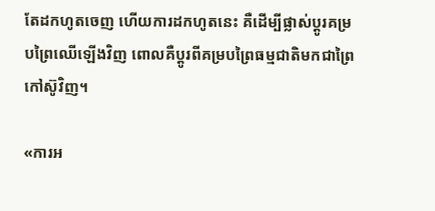តែដកហូតចេញ ហើយការដកហូតនេះ គឺដើម្បីផ្លាស់ប្តូរគម្របព្រៃឈើឡើងវិញ ពោលគឺប្តូរពីគម្របព្រៃធម្មជាតិមកជាព្រៃកៅស៊ូវិញ។

«ការអ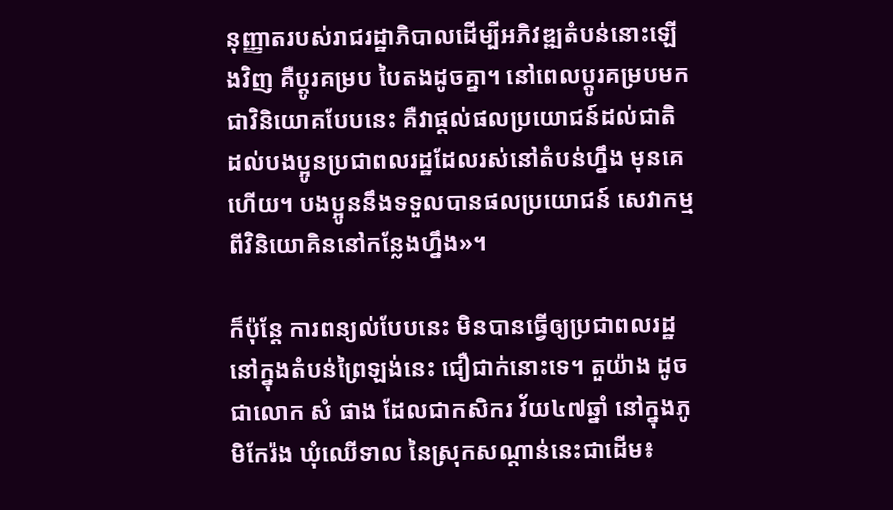នុញ្ញាតរបស់រាជរដ្ឋាភិបាលដើម្បីអភិវឌ្ឍតំបន់នោះឡើងវិញ គឺប្តូរគម្រប បៃតងដូចគ្នា។ នៅពេលប្តូរគម្របមកជាវិនិយោគបែបនេះ គឺវាផ្តល់ផលប្រយោជន៍ដល់ជាតិ ដល់បងប្អូនប្រជាពលរដ្ឋដែលរស់នៅតំបន់ហ្នឹង មុនគេហើយ។ បងប្អូននឹងទទួលបានផលប្រយោជន៍ សេវាកម្មពីវិនិយោគិននៅកន្លែងហ្នឹង»។

ក៏ប៉ុន្តែ ការពន្យល់បែបនេះ មិនបានធ្វើឲ្យប្រជាពលរដ្ឋនៅក្នុងតំបន់ព្រៃឡង់នេះ ជឿជាក់នោះទេ។ តួយ៉ាង ដូចជាលោក សំ ផាង ដែលជាកសិករ វ័យ៤៧ឆ្នាំ នៅក្នុងភូមិកែរ៉ង ឃុំឈើទាល នៃស្រុកសណ្តាន់នេះជាដើម៖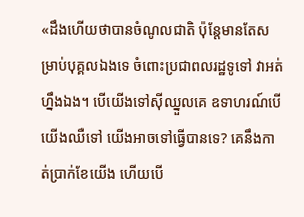«ដឹងហើយថាបានចំណូលជាតិ ប៉ុន្តែមានតែសម្រាប់បុគ្គលឯងទេ ចំពោះប្រជាពលរដ្ឋទូទៅ វាអត់ហ្នឹងឯង។ បើយើងទៅស៊ីឈ្នួលគេ ឧទាហរណ៍បើយើងឈឺទៅ យើងអាចទៅធ្វើបានទេ? គេនឹងកាត់ប្រាក់ខែយើង ហើយបើ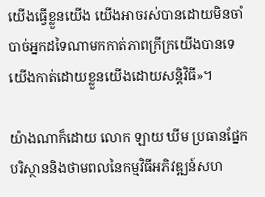យើងធ្វើខ្លួនយើង យើងអាចរស់បានដោយមិនចាំបាច់អ្នកដទៃណាមកកាត់ភាពក្រីក្រយើងបានទេ យើងកាត់ដោយខ្លួនយើងដោយសន្តិវិធី»។

យ៉ាងណាក៏ដោយ លោក ឡាយ ឃីម ប្រធានផ្នែកបរិស្ថាននិងថាមពលនៃកម្មវិធីអភិវឌ្ឍន៍សហ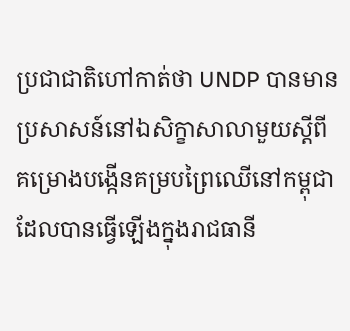ប្រជាជាតិហៅកាត់ថា UNDP បានមានប្រសាសន៍នៅឯសិក្ខាសាលាមួយស្តីពីគម្រោងបង្កើនគម្របព្រៃឈើនៅកម្ពុជា ដែលបានធ្វើឡើងក្នុងរាជធានី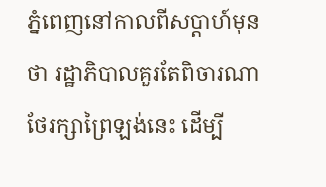ភ្នំពេញនៅកាលពីសប្តាហ៍មុនថា រដ្ឋាភិបាលគួរតែពិចារណាថែរក្សាព្រៃឡង់នេះ ដើម្បី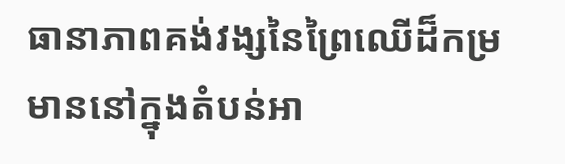ធានាភាពគង់វង្សនៃព្រៃឈើដ៏កម្រមាននៅក្នុងតំបន់អា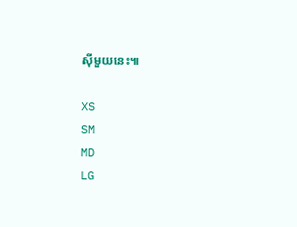ស៊ីមួយនេះ៕

XS
SM
MD
LG